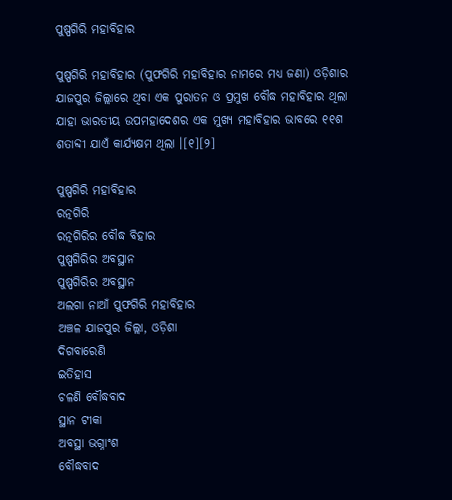ପୁଷ୍ପଗିରି ମହାବିହାର

ପୁଷ୍ପଗିରି ମହାବିହାର (ପୁଫଗିରି ମହାବିହାର ନାମରେ ମଧ୍ୟ ଜଣା) ଓଡ଼ିଶାର ଯାଜପୁର ଜିଲ୍ଲାରେ ଥିବା ଏକ ପୁରାତନ ଓ ପ୍ରମୁଖ ବୌଦ୍ଧ ମହାବିହାର ଥିଲା ଯାହା ଭାରତୀୟ ଉପମହାଦେଶର ଏକ ମୁଖ୍ୟ ମହାବିହାର ଭାବରେ ୧୧ଶ ଶତାବ୍ଦୀ ଯାଏଁ କାର୍ଯ୍ୟକ୍ଷମ ଥିଲା ।[୧][୨]

ପୁଷ୍ପଗିରି ମହାବିହାର
ରତ୍ନଗିରି
ରତ୍ନଗିରିର ବୌଦ୍ଧ ବିହାର
ପୁଷ୍ପଗିରିର ଅବସ୍ଥାନ
ପୁଷ୍ପଗିରିର ଅବସ୍ଥାନ
ଅଲଗା ନାଆଁ ପୁଫଗିରି ମହାବିହାର
ଅଞ୍ଚଳ ଯାଜପୁର ଜିଲ୍ଲା, ଓଡ଼ିଶା
ଦିଗବାରେଣି
ଇତିହାସ
ଚଳଣି ବୌଦ୍ଧବାଦ
ସ୍ଥାନ ଟୀକା
ଅବସ୍ଥା ଭଗ୍ନାଂଶ
ବୌଦ୍ଧବାଦ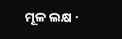ମୂଳ ଲକ୍ଷ ·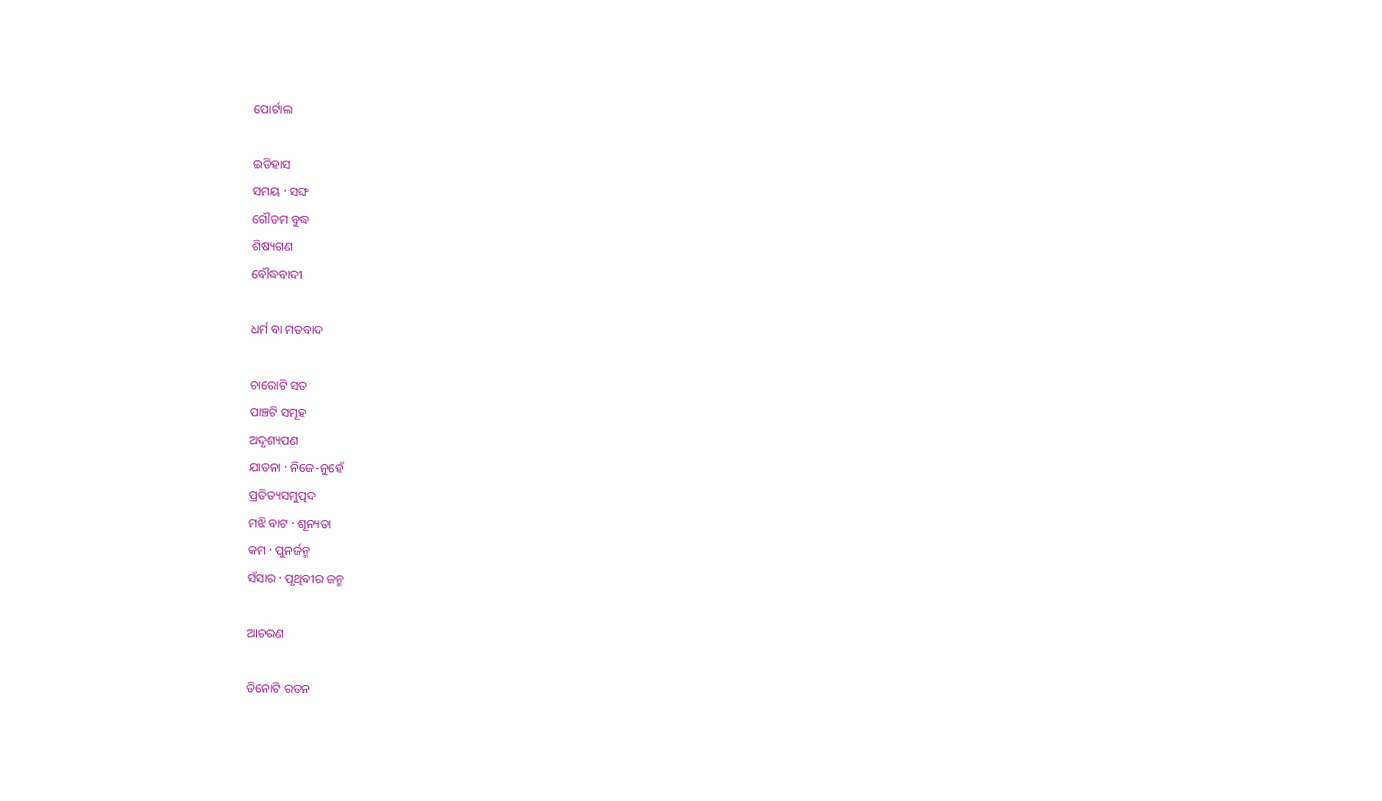ପୋର୍ଟାଲ

ଇତିହାସ
ସମୟ · ସଙ୍ଘ
ଗୌତମ ବୁଦ୍ଧ
ଶିଷ୍ୟଗଣ
ବୌଦ୍ଧବାଦୀ

ଧର୍ମ ବା ମତବାଦ

ଚାରୋଟି ସତ
ପାଞ୍ଚଟି ସମୂହ
ଅଦୃଶ୍ୟପଣ
ଯାତନା · ନିଜେ-ନୁହେଁ
ପ୍ରତିତ୍ୟସମୁତ୍ପଦ
ମଝି ବାଟ · ଶୂନ୍ୟତା
କମ · ପୁନର୍ଜନ୍ମ
ସଁସାର · ପୃଥିବୀର ଜନ୍ମ

ଆଚରଣ

ତିନୋଟି ରତନ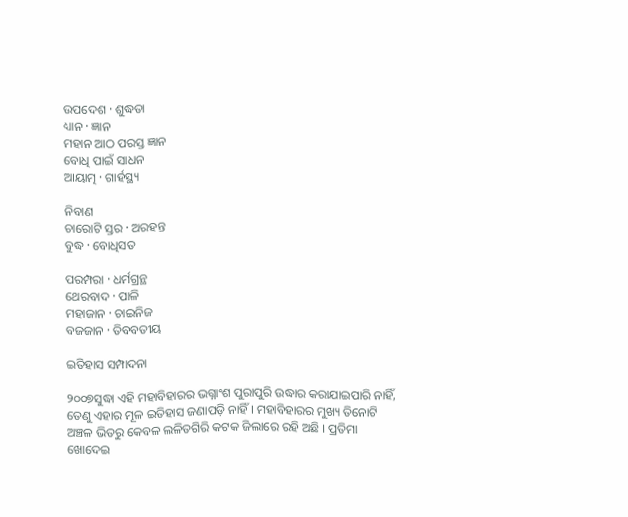ଉପଦେଶ · ଶୁଦ୍ଧତା
ଧ୍ୟାନ · ଜ୍ଞାନ
ମହାନ ଆଠ ପରସ୍ତ ଜ୍ଞାନ
ବୋଧି ପାଇଁ ସାଧନ
ଆୟାତ୍ମ · ଗାର୍ହସ୍ଥ୍ୟ

ନିବାଣ
ଚାରୋଟି ସ୍ତର · ଅରହନ୍ତ
ବୁଦ୍ଧ · ବୋଧିସତ

ପରମ୍ପରା · ଧର୍ମଗ୍ରନ୍ଥ
ଥେରବାଦ · ପାଳି
ମହାଜାନ · ଚାଇନିଜ
ବଜଜାନ · ତିବବତୀୟ

ଇତିହାସ ସମ୍ପାଦନା

୨୦୦୭ସୁଦ୍ଧା ଏହି ମହାବିହାରର ଭଗ୍ନାଂଶ ପୁରାପୁରି ଉଦ୍ଧାର କରାଯାଇପାରି ନାହିଁ, ତେଣୁ ଏହାର ମୂଳ ଇତିହାସ ଜଣାପଡ଼ି ନାହିଁ । ମହାବିହାରର ମୁଖ୍ୟ ତିନୋଟି ଅଞ୍ଚଳ ଭିତରୁ କେବଳ ଲଳିତଗିରି କଟକ ଜିଲାରେ ରହି ଅଛି । ପ୍ରତିମା ଖୋଦେଇ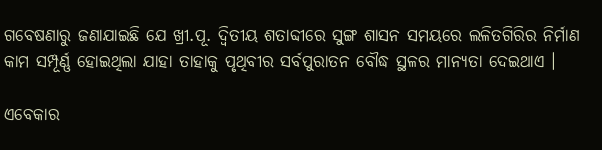ଗବେଷଣାରୁ ଜଣାଯାଇଛି ଯେ ଖ୍ରୀ.ପୂ. ଦ୍ୱିତୀୟ ଶତାବ୍ଦୀରେ ସୁଙ୍ଗ ଶାସନ ସମୟରେ ଲଳିତଗିରିର ନିର୍ମାଣ କାମ ସମ୍ପୂର୍ଣ୍ଣ ହୋଇଥିଲା ଯାହା ତାହାକୁ ପୃଥିବୀର ସର୍ବପୁରାତନ ବୌଦ୍ଧ ସ୍ଥଳର ମାନ୍ୟତା ଦେଇଥାଏ ।

ଏବେକାର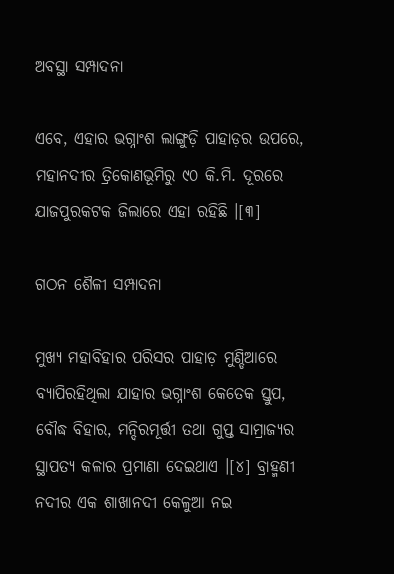ଅବସ୍ଥା ସମ୍ପାଦନା

ଏବେ, ଏହାର ଭଗ୍ନାଂଶ ଲାଙ୍ଗୁଡ଼ି ପାହାଡ଼ର ଉପରେ, ମହାନଦୀର ତ୍ରିକୋଣଭୂମିରୁ ୯୦ କି.ମି. ଦୂରରେ ଯାଜପୁରକଟକ ଜିଲାରେ ଏହା ରହିଛି ।[୩]

ଗଠନ ଶୈଳୀ ସମ୍ପାଦନା

ମୁଖ୍ୟ ମହାବିହାର ପରିସର ପାହାଡ଼ ମୁଣ୍ଡିଆରେ ବ୍ୟାପିରହିଥିଲା ଯାହାର ଭଗ୍ନାଂଶ କେତେକ ସ୍ତୁପ, ବୌଦ୍ଧ ବିହାର, ମନ୍ଦିରମୂର୍ତ୍ତୀ ତଥା ଗୁପ୍ତ ସାମ୍ରାଜ୍ୟର ସ୍ଥାପତ୍ୟ କଳାର ପ୍ରମାଣା ଦେଇଥାଏ ।[୪] ବ୍ରାହ୍ମଣୀ ନଦୀର ଏକ ଶାଖାନଦୀ କେଳୁଆ ନଇ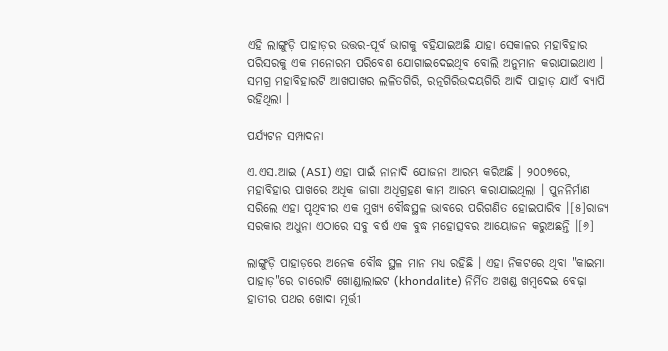ଏହି ଲାଙ୍ଗୁଡ଼ି ପାହାଡ଼ର ଉତ୍ତର-ପୂର୍ବ ଭାଗକୁ ବହିଯାଇଅଛି ଯାହା ସେକାଳର ମହାବିହାର ପରିସରକୁ ଏକ ମନୋରମ ପରିବେଶ ଯୋଗାଇଦେଇଥିବ ବୋଲି ଅନୁମାନ କରାଯାଇଥାଏ । ସମଗ୍ର ମହାବିହାରଟି ଆଖପାଖର ଲଳିତଗିରି, ରତ୍ନଗିରିଉଦୟଗିରି ଆଦି ପାହାଡ଼ ଯାଏଁ ବ୍ୟାପି ରହିଥିଲା ।

ପର୍ଯ୍ୟଟନ ସମ୍ପାଦନା

ଏ.ଏସ.ଆଇ (ASI) ଏହା ପାଇଁ ନାନାଦି ଯୋଜନା ଆରମ୍ଭ କରିଅଛି । ୨୦୦୭ରେ, ମହାବିହାର ପାଖରେ ଅଧିକ ଜାଗା ଅଧିଗ୍ରହଣ କାମ ଆରମ୍ଭ କରାଯାଇଥିଲା । ପୁନନିର୍ମାଣ ସରିଲେ ଏହା ପୃଥିବୀର ଏକ ମୁଖ୍ୟ ବୌଦ୍ଧସ୍ଥଳ ଭାବରେ ପରିଗଣିତ ହୋଇପାରିବ ।[୫]ରାଜ୍ୟ ସରକାର ଅଧୁନା ଏଠାରେ ସବୁ ବର୍ଷ ଏକ ବୁଦ୍ଧ ମହୋତ୍ସବର ଆୟୋଜନ କରୁଅଛନ୍ତି ।[୬]

ଲାଙ୍ଗୁଡ଼ି ପାହାଡ଼ରେ ଅନେକ ବୌଦ୍ଧ ସ୍ଥଳ ମାନ ମଧ୍ୟ ରହିଛି । ଏହା ନିକଟରେ ଥିବା "କାଇମା ପାହାଡ଼"ରେ ଚାରୋଟି ଖୋଣ୍ଡାଲାଇଟ (khondalite) ନିର୍ମିତ ଅଖଣ୍ଡ ଖମ୍ବଦେଇ ବେଢ଼ା ହାତୀର ପଥର ଖୋଦା ମୂର୍ତ୍ତୀ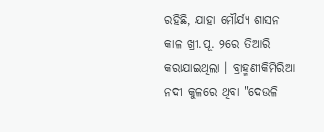ରହିଛି, ଯାହା ମୌର୍ଯ୍ୟ ଶାସନ କାଳ ଖ୍ରୀ.ପୂ. ୨ରେ ତିଆରି କରାଯାଇଥିଲା । ବ୍ରାହ୍ମଣୀକିମିରିଆ ନଦୀ କୁଳରେ ଥିବା "ଦେଉଳି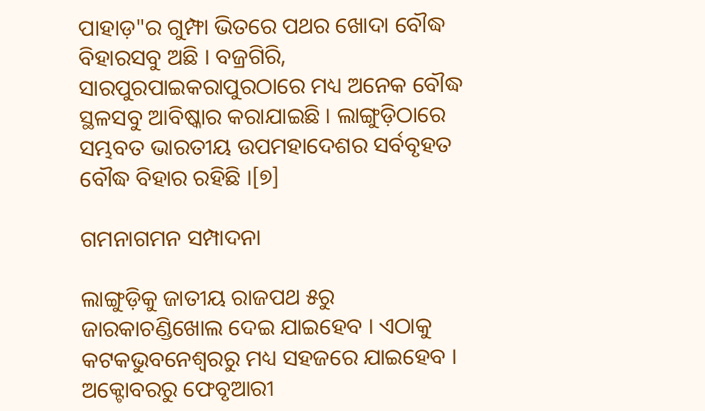ପାହାଡ଼"ର ଗୁମ୍ଫା ଭିତରେ ପଥର ଖୋଦା ବୌଦ୍ଧ ବିହାରସବୁ ଅଛି । ବଜ୍ରଗିରି, ସାରପୁରପାଇକରାପୁରଠାରେ ମଧ୍ୟ ଅନେକ ବୌଦ୍ଧ ସ୍ଥଳସବୁ ଆବିଷ୍କାର କରାଯାଇଛି । ଲାଙ୍ଗୁଡ଼ିଠାରେ ସମ୍ଭବତ ଭାରତୀୟ ଉପମହାଦେଶର ସର୍ବବୃହତ ବୌଦ୍ଧ ବିହାର ରହିଛି ।[୭]

ଗମନାଗମନ ସମ୍ପାଦନା

ଲାଙ୍ଗୁଡ଼ିକୁ ଜାତୀୟ ରାଜପଥ ୫ରୁ ଜାରକାଚଣ୍ଡିଖୋଲ ଦେଇ ଯାଇହେବ । ଏଠାକୁ କଟକଭୁବନେଶ୍ୱରରୁ ମଧ୍ୟ ସହଜରେ ଯାଇହେବ । ଅକ୍ଟୋବରରୁ ଫେବୃଆରୀ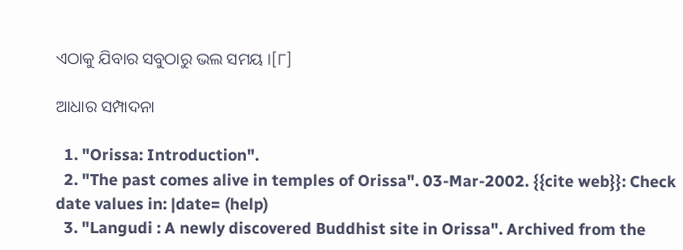ଏଠାକୁ ଯିବାର ସବୁଠାରୁ ଭଲ ସମୟ ।[୮]

ଆଧାର ସମ୍ପାଦନା

  1. "Orissa: Introduction".
  2. "The past comes alive in temples of Orissa". 03-Mar-2002. {{cite web}}: Check date values in: |date= (help)
  3. "Langudi : A newly discovered Buddhist site in Orissa". Archived from the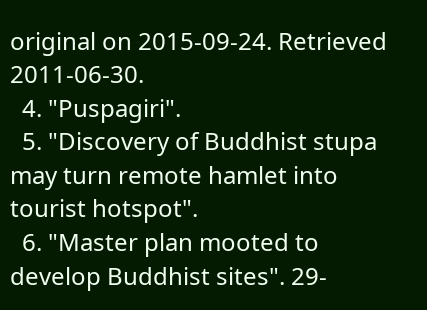original on 2015-09-24. Retrieved 2011-06-30.
  4. "Puspagiri".
  5. "Discovery of Buddhist stupa may turn remote hamlet into tourist hotspot".
  6. "Master plan mooted to develop Buddhist sites". 29-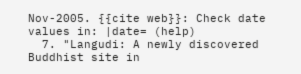Nov-2005. {{cite web}}: Check date values in: |date= (help)
  7. "Langudi: A newly discovered Buddhist site in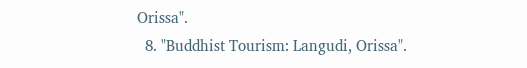Orissa".
  8. "Buddhist Tourism: Langudi, Orissa".